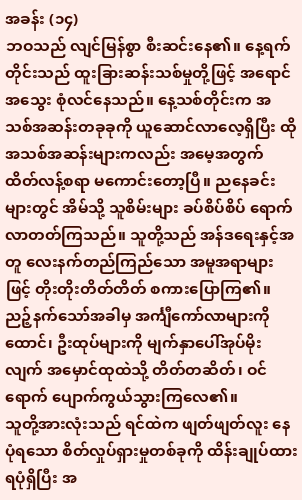အခန်း (၁၄)
ဘဝသည် လျင်မြန်စွာ စီးဆင်းနေ၏။ နေ့ရက်တိုင်းသည် ထူးခြားဆန်းသစ်မှုတို့ဖြင့် အရောင်အသွေး စုံလင်နေသည်။ နေ့သစ်တိုင်းက အသစ်အဆန်းတခုခုကို ယူဆောင်လာလေ့ရှိပြီး ထိုအသစ်အဆန်းများကလည်း အမေ့အတွက် ထိတ်လန့်စရာ မကောင်းတော့ပြီ။ ညနေခင်းများတွင် အိမ်သို့ သူစိမ်းများ ခပ်စိပ်စိပ် ရောက်လာတတ်ကြသည်။ သူတို့သည် အန်ဒရေးနှင့်အတူ လေးနက်တည်ကြည်သော အမူအရာများဖြင့် တိုးတိုးတိတ်တိတ် စကားပြောကြ၏။ ညဉ့်နက်သော်အခါမှ အင်္ကျီကော်လာများကို ထောင်၊ ဦးထုပ်များကို မျက်နှာပေါ်အုပ်မိုးလျက် အမှောင်ထုထဲသို့ တိတ်တဆိတ်၊ ဝင်ရောက် ပျောက်ကွယ်သွားကြလေ၏။
သူတို့အားလုံးသည် ရင်ထဲက ဖျတ်ဖျတ်လူး နေပုံရသော စိတ်လှုပ်ရှားမှုတစ်ခုကို ထိန်းချုပ်ထားရပုံရှိပြီး အ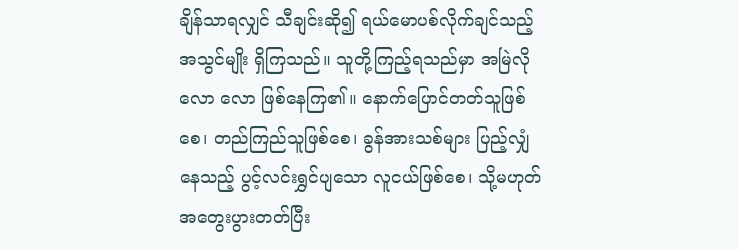ချိန်သာရလျှင် သီချင်းဆို၍ ရယ်မောပစ်လိုက်ချင်သည့် အသွင်မျိုး ရှိကြသည်။ သူတို့ကြည့်ရသည်မှာ အမြဲလို လော လော ဖြစ်နေကြ၏။ နောက်ပြောင်တတ်သူဖြစ်စေ၊ တည်ကြည်သူဖြစ်စေ၊ ခွန်အားသစ်များ ပြည့်လျှံနေသည့် ပွင့်လင်းရွှင်ပျသော လူငယ်ဖြစ်စေ၊ သို့မဟုတ် အတွေးပွားတတ်ပြီး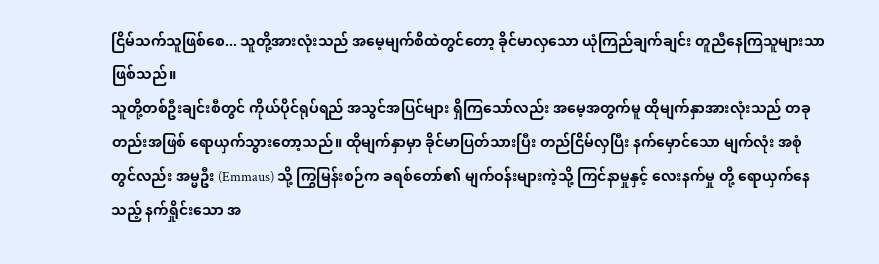ငြိမ်သက်သူဖြစ်စေ... သူတို့အားလုံးသည် အမေ့မျက်စိထဲတွင်တော့ ခိုင်မာလှသော ယုံကြည်ချက်ချင်း တူညီနေကြသူများသာ ဖြစ်သည်။
သူတို့တစ်ဦးချင်းစီတွင် ကိုယ်ပိုင်ရုပ်ရည် အသွင်အပြင်များ ရှိကြသော်လည်း အမေ့အတွက်မူ ထိုမျက်နှာအားလုံးသည် တခုတည်းအဖြစ် ရောယှက်သွားတော့သည်။ ထိုမျက်နှာမှာ ခိုင်မာပြတ်သားပြီး တည်ငြိမ်လှပြီး နက်မှောင်သော မျက်လုံး အစုံတွင်လည်း အမ္မဦး (Emmaus) သို့ ကြွမြန်းစဉ်က ခရစ်တော်၏ မျက်ဝန်းများကဲ့သို့ ကြင်နာမှုနှင့် လေးနက်မှု တို့ ရောယှက်နေသည့် နက်ရှိုင်းသော အ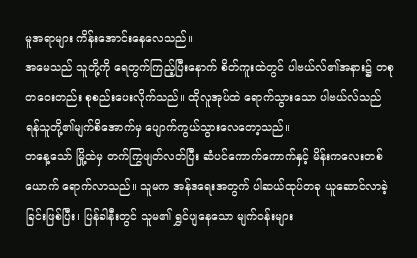မူအရာများ ကိန်းအောင်းနေလေသည်။
အမေသည် သူတို့ကို ရေတွက်ကြည့်ပြီးနောက် စိတ်ကူးထဲတွင် ပါဗယ်လ်၏အနား၌ တစုတဝေးတည်း စုစည်းပေးလိုက်သည်။ ထိုလူအုပ်ထဲ ရောက်သွားသော ပါဗယ်လ်သည် ရန်သူတို့၏မျက်စိအောက်မှ ပျောက်ကွယ်သွားလေတော့သည်။
တနေ့သော် မြို့ထဲမှ တက်ကြွဖျတ်လတ်ပြီး ဆံပင်ကောက်ကောက်နှင့် မိန်းကလေးတစ်ယောက် ရောက်လာသည်။ သူမက အန်ဒရေးအတွက် ပါဆယ်ထုပ်တခု ယူဆောင်လာခဲ့ခြင်းဖြစ်ပြီး၊ ပြန်ခါနီးတွင် သူမ၏ ရွှင်ပျနေသော မျက်ဝန်းများ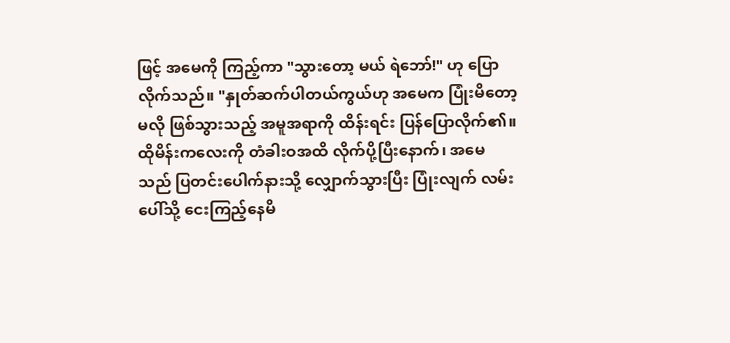ဖြင့် အမေကို ကြည့်ကာ "သွားတော့ မယ် ရဲဘော်!" ဟု ပြောလိုက်သည်။ "နှုတ်ဆက်ပါတယ်ကွယ်ဟု အမေက ပြုံးမိတော့မလို ဖြစ်သွားသည့် အမူအရာကို ထိန်းရင်း ပြန်ပြောလိုက်၏။
ထိုမိန်းကလေးကို တံခါးဝအထိ လိုက်ပို့ပြီးနောက်၊ အမေသည် ပြတင်းပေါက်နားသို့ လျှောက်သွားပြီး ပြုံးလျက် လမ်းပေါ်သို့ ငေးကြည့်နေမိ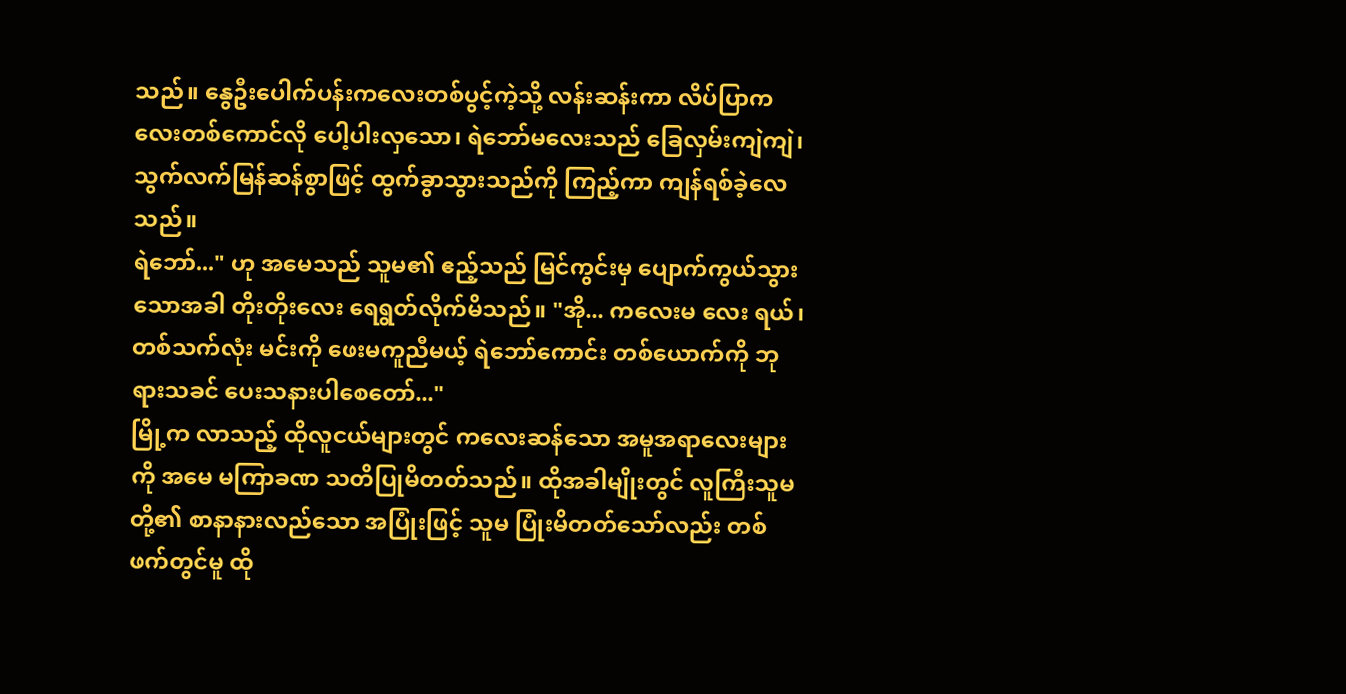သည်။ နွေဦးပေါက်ပန်းကလေးတစ်ပွင့်ကဲ့သို့ လန်းဆန်းကာ လိပ်ပြာကလေးတစ်ကောင်လို ပေါ့ပါးလှသော၊ ရဲဘော်မလေးသည် ခြေလှမ်းကျဲကျဲ၊ သွက်လက်မြန်ဆန်စွာဖြင့် ထွက်ခွာသွားသည်ကို ကြည့်ကာ ကျန်ရစ်ခဲ့လေသည်။
ရဲဘော်..." ဟု အမေသည် သူမ၏ ဧည့်သည် မြင်ကွင်းမှ ပျောက်ကွယ်သွားသောအခါ တိုးတိုးလေး ရေရွတ်လိုက်မိသည်။ "အို... ကလေးမ လေး ရယ်၊ တစ်သက်လုံး မင်းကို ဖေးမကူညီမယ့် ရဲဘော်ကောင်း တစ်ယောက်ကို ဘုရားသခင် ပေးသနားပါစေတော်..."
မြို့က လာသည့် ထိုလူငယ်များတွင် ကလေးဆန်သော အမူအရာလေးများကို အမေ မကြာခဏ သတိပြုမိတတ်သည်။ ထိုအခါမျိုးတွင် လူကြီးသူမတို့၏ စာနာနားလည်သော အပြုံးဖြင့် သူမ ပြုံးမိတတ်သော်လည်း တစ်ဖက်တွင်မူ ထို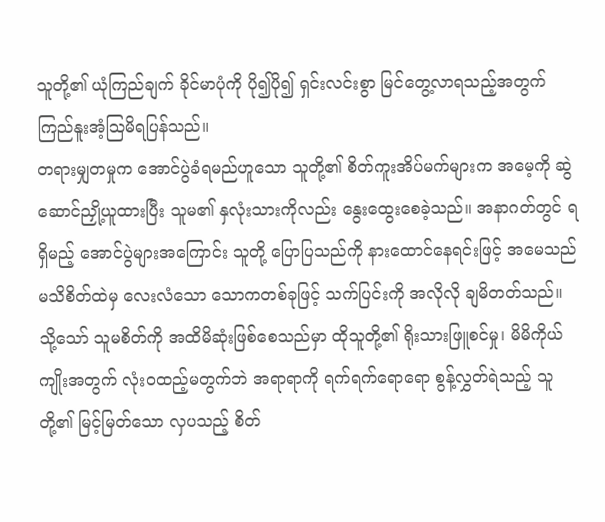သူတို့၏ ယုံကြည်ချက် ခိုင်မာပုံကို ပို၍ပို၍ ရှင်းလင်းစွာ မြင်တွေ့လာရသည့်အတွက် ကြည်နူးအံ့သြမိရပြန်သည်။
တရားမျှတမှုက အောင်ပွဲခံရမည်ဟူသော သူတို့၏ စိတ်ကူးအိပ်မက်များက အမေ့ကို ဆွဲဆောင်ညှို့ယူထားပြီး သူမ၏ နှလုံးသားကိုလည်း နွေးထွေးစေခဲ့သည်။ အနာဂတ်တွင် ရရှိမည့် အောင်ပွဲများအကြောင်း သူတို့ ပြောပြသည်ကို နားထောင်နေရင်းဖြင့် အမေသည် မသိစိတ်ထဲမှ လေးလံသော သောကတစ်ခုဖြင့် သက်ပြင်းကို အလိုလို ချမိတတ်သည်။
သို့သော် သူမစိတ်ကို အထိမိဆုံးဖြစ်စေသည်မှာ ထိုသူတို့၏ ရိုးသားဖြူစင်မှု၊ မိမိကိုယ်ကျိုးအတွက် လုံးဝထည့်မတွက်ဘဲ အရာရာကို ရက်ရက်ရောရော စွန့်လွှတ်ရဲသည့် သူတို့၏ မြင့်မြတ်သော လှပသည့် စိတ်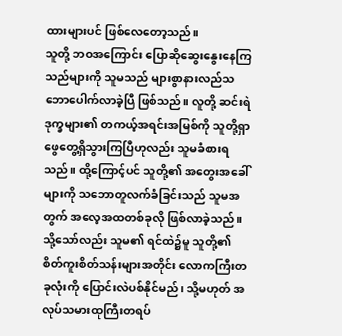ထားများပင် ဖြစ်လေတော့သည်။
သူတို့ ဘဝအကြောင်း ပြောဆိုဆွေးနွေးနေကြသည်များကို သူမသည် များစွာနားလည်သဘောပေါက်လာခဲ့ပြီ ဖြစ်သည်။ လူတို့ ဆင်းရဲဒုက္ခများ၏ တကယ့်အရင်းအမြစ်ကို သူတို့ရှာဖွေတွေ့ရှိသွားကြပြီဟုလည်း သူမခံစားရသည်။ ထို့ကြောင့်ပင် သူတို့၏ အတွေးအခေါ်များကို သဘောတူလက်ခံခြင်းသည် သူမအတွက် အလေ့အထတစ်ခုလို ဖြစ်လာခဲ့သည်။
သို့သော်လည်း သူမ၏ ရင်ထဲ၌မူ သူတို့၏ စိတ်ကူးစိတ်သန်းများအတိုင်း လောကကြီးတခုလုံးကို ပြောင်းလဲပစ်နိုင်မည်၊ သို့မဟုတ် အလုပ်သမားထုကြီးတရပ်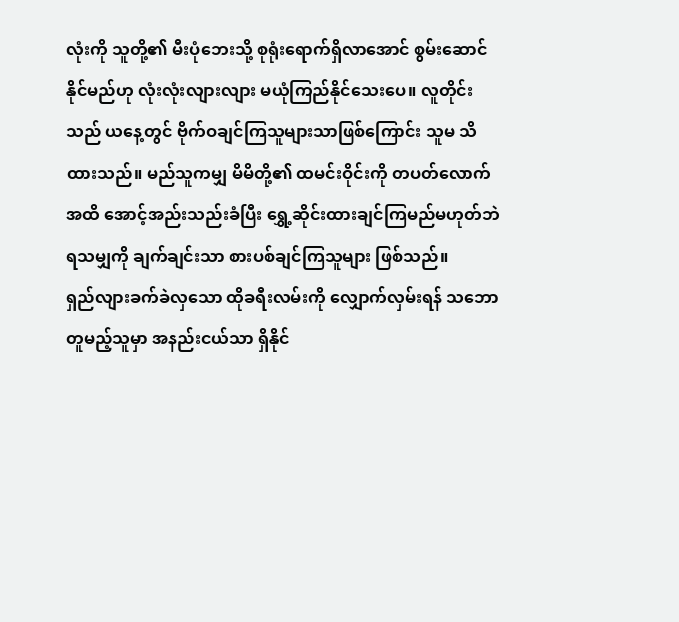လုံးကို သူတို့၏ မီးပုံဘေးသို့ စုရုံးရောက်ရှိလာအောင် စွမ်းဆောင်နိုင်မည်ဟု လုံးလုံးလျားလျား မယုံကြည်နိုင်သေးပေ။ လူတိုင်းသည် ယနေ့တွင် ဗိုက်ဝချင်ကြသူများသာဖြစ်ကြောင်း သူမ သိထားသည်။ မည်သူကမျှ မိမိတို့၏ ထမင်းဝိုင်းကို တပတ်လောက်အထိ အောင့်အည်းသည်းခံပြီး ရွှေ့ဆိုင်းထားချင်ကြမည်မဟုတ်ဘဲ ရသမျှကို ချက်ချင်းသာ စားပစ်ချင်ကြသူများ ဖြစ်သည်။
ရှည်လျားခက်ခဲလှသော ထိုခရီးလမ်းကို လျှောက်လှမ်းရန် သဘောတူမည့်သူမှာ အနည်းငယ်သာ ရှိနိုင်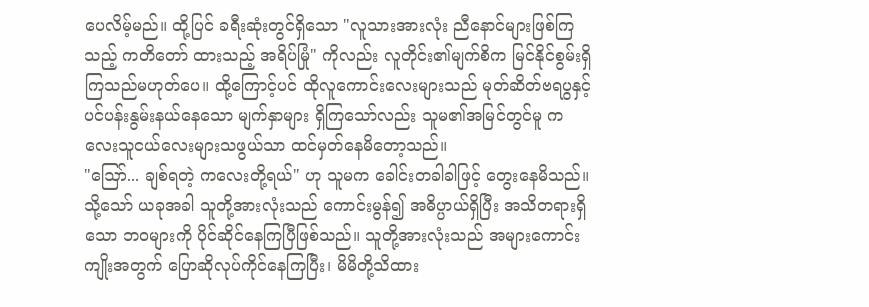ပေလိမ့်မည်။ ထို့ပြင် ခရီးဆုံးတွင်ရှိသော "လူသားအားလုံး ညီနောင်များဖြစ်ကြသည့် ကတိတော် ထားသည့် အရိပ်မြုံ" ကိုလည်း လူတိုင်း၏မျက်စိက မြင်နိုင်စွမ်းရှိကြသည်မဟုတ်ပေ။ ထို့ကြောင့်ပင် ထိုလူကောင်းလေးများသည် မုတ်ဆိတ်ဗရပွနှင့် ပင်ပန်းနွမ်းနယ်နေသော မျက်နှာများ ရှိကြသော်လည်း သူမ၏အမြင်တွင်မူ ကလေးသူငယ်လေးများသဖွယ်သာ ထင်မှတ်နေမိတော့သည်။
"ဪ... ချစ်ရတဲ့ ကလေးတို့ရယ်" ဟု သူမက ခေါင်းတခါခါဖြင့် တွေးနေမိသည်။
သို့သော် ယခုအခါ သူတို့အားလုံးသည် ကောင်းမွန်၍ အဓိပ္ပာယ်ရှိပြီး အသိတရားရှိသော ဘဝများကို ပိုင်ဆိုင်နေကြပြီဖြစ်သည်။ သူတို့အားလုံးသည် အများကောင်းကျိုးအတွက် ပြောဆိုလုပ်ကိုင်နေကြပြီး၊ မိမိတို့သိထား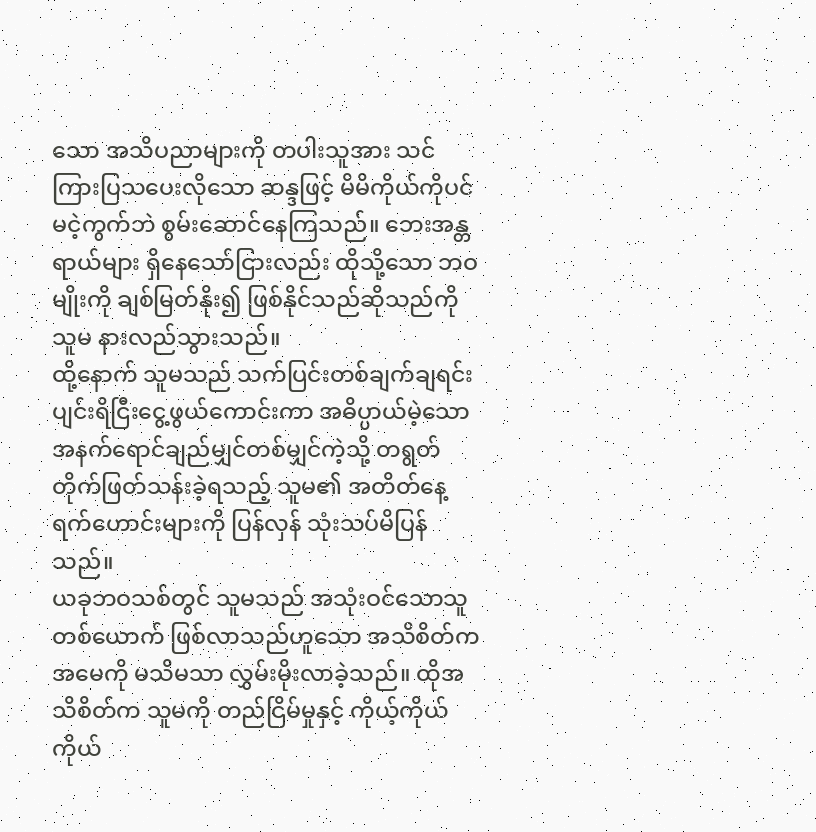သော အသိပညာများကို တပါးသူအား သင်ကြားပြသပေးလိုသော ဆန္ဒဖြင့် မိမိကိုယ်ကိုပင် မငဲ့ကွက်ဘဲ စွမ်းဆောင်နေကြသည်။ ဘေးအန္တရာယ်များ ရှိနေသော်ငြားလည်း ထိုသို့သော ဘဝမျိုးကို ချစ်မြတ်နိုး၍ ဖြစ်နိုင်သည်ဆိုသည်ကို သူမ နားလည်သွားသည်။
ထို့နောက် သူမသည် သက်ပြင်းတစ်ချက်ချရင်း ပျင်းရိငြီးငွေ့ဖွယ်ကောင်းကာ အဓိပ္ပာယ်မဲ့သော အနက်ရောင်ချည်မျှင်တစ်မျှင်ကဲ့သို့ တရွတ်တိုက်ဖြတ်သန်းခဲ့ရသည့် သူမ၏ အတိတ်နေ့ရက်ဟောင်းများကို ပြန်လှန် သုံးသပ်မိပြန်သည်။
ယခုဘဝသစ်တွင် သူမသည် အသုံးဝင်သောသူတစ်ယောက် ဖြစ်လာသည်ဟူသော အသိစိတ်က အမေကို မသိမသာ လွှမ်းမိုးလာခဲ့သည်။ ထိုအသိစိတ်က သူမကို တည်ငြိမ်မှုနှင့် ကိုယ့်ကိုယ်ကိုယ်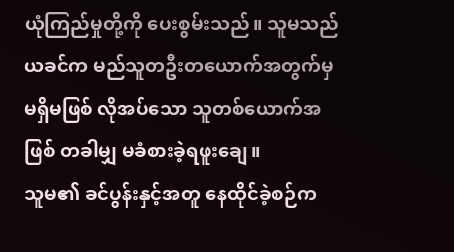ယုံကြည်မှုတို့ကို ပေးစွမ်းသည်။ သူမသည် ယခင်က မည်သူတဦးတယောက်အတွက်မှ မရှိမဖြစ် လိုအပ်သော သူတစ်ယောက်အဖြစ် တခါမျှ မခံစားခဲ့ရဖူးချေ။
သူမ၏ ခင်ပွန်းနှင့်အတူ နေထိုင်ခဲ့စဉ်က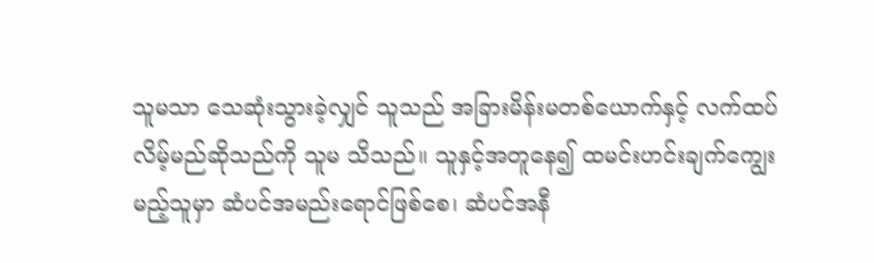သူမသာ သေဆုံးသွားခဲ့လျှင် သူသည် အခြားမိန်းမတစ်ယောက်နှင့် လက်ထပ်လိမ့်မည်ဆိုသည်ကို သူမ သိသည်။ သူနှင့်အတူနေ၍ ထမင်းဟင်းချက်ကျွေးမည့်သူမှာ ဆံပင်အမည်းရောင်ဖြစ်စေ၊ ဆံပင်အနီ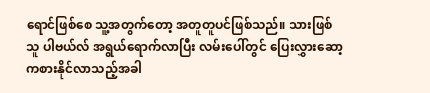ရောင်ဖြစ်စေ သူ့အတွက်တော့ အတူတူပင်ဖြစ်သည်။ သားဖြစ်သူ ပါဗယ်လ် အရွယ်ရောက်လာပြီး လမ်းပေါ်တွင် ပြေးလွှားဆော့ကစားနိုင်လာသည့်အခါ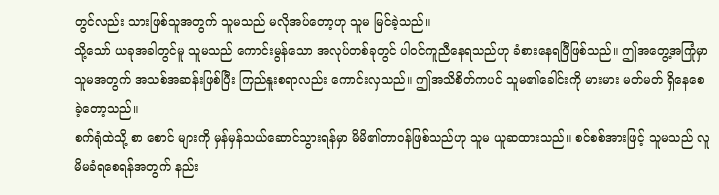တွင်လည်း သားဖြစ်သူအတွက် သူမသည် မလိုအပ်တော့ဟု သူမ မြင်ခဲ့သည်။
သို့သော် ယခုအခါတွင်မူ သူမသည် ကောင်းမွန်သော အလုပ်တစ်ခုတွင် ပါဝင်ကူညီနေရသည်ဟု ခံစားနေရပြီဖြစ်သည်။ ဤအတွေ့အကြုံမှာ သူမအတွက် အသစ်အဆန်းဖြစ်ပြီး ကြည်နူးစရာလည်း ကောင်းလှသည်။ ဤအသိစိတ်ကပင် သူမ၏ခေါင်းကို မားမား မတ်မတ် ရှိနေစေခဲ့တော့သည်။
စက်ရုံထဲသို့ စာ စောင် များကို မှန်မှန်သယ်ဆောင်သွားရန်မှာ မိမိ၏တာဝန်ဖြစ်သည်ဟု သူမ ယူဆထားသည်။ စင်စစ်အားဖြင့် သူမသည် လူမိမခံရစေရန်အတွက် နည်း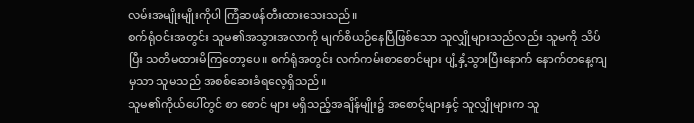လမ်းအမျိုးမျိုးကိုပါ ကြံဆဖန်တီးထားသေးသည်။
စက်ရုံဝင်းအတွင်း သူမ၏အသွားအလာကို မျက်စိယဉ်နေပြီဖြစ်သော သူလျှိုများသည်လည်း သူမကို သိပ်ပြီး သတိမထားမိကြတော့ပေ။ စက်ရုံအတွင်း လက်ကမ်းစာစောင်များ ပျံ့နှံ့သွားပြီးနောက် နောက်တနေ့ကျမှသာ သူမသည် အစစ်ဆေးခံရလေ့ရှိသည်။
သူမ၏ကိုယ်ပေါ်တွင် စာ စောင် များ မရှိသည့်အချိန်မျိုး၌ အစောင့်များနှင့် သူလျှိုများက သူ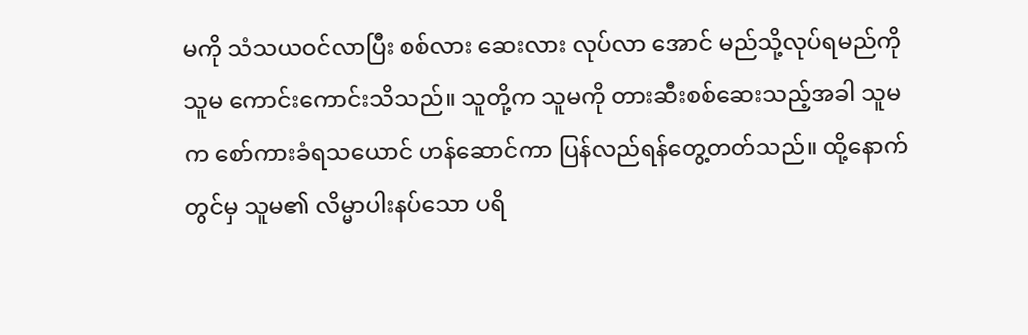မကို သံသယဝင်လာပြီး စစ်လား ဆေးလား လုပ်လာ အောင် မည်သို့လုပ်ရမည်ကို သူမ ကောင်းကောင်းသိသည်။ သူတို့က သူမကို တားဆီးစစ်ဆေးသည့်အခါ သူမက စော်ကားခံရသယောင် ဟန်ဆောင်ကာ ပြန်လည်ရန်တွေ့တတ်သည်။ ထို့နောက်တွင်မှ သူမ၏ လိမ္မာပါးနပ်သော ပရိ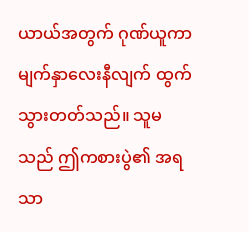ယာယ်အတွက် ဂုဏ်ယူကာ မျက်နှာလေးနီလျက် ထွက်သွားတတ်သည်။ သူမသည် ဤကစားပွဲ၏ အရသာ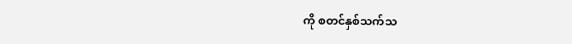ကို စတင်နှစ်သက်သ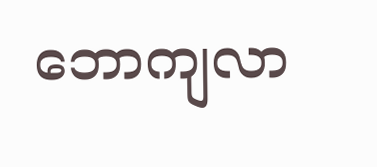ဘောကျလာ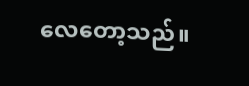လေတော့သည်။